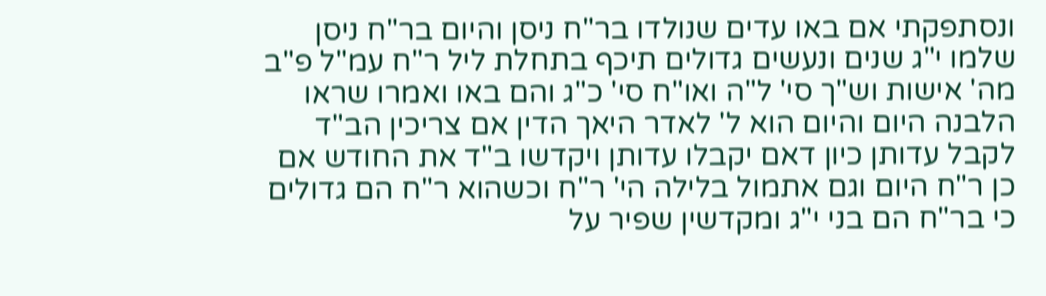ונסתפקתי אם באו עדים שנולדו בר"ח ניסן והיום בר"ח ניסן שלמו י"ג שנים ונעשים גדולים תיכף בתחלת ליל ר"ח עמ"ל פ"ב מה' אישות וש"ך סי' ל"ה ואו"ח סי' כ"ג והם באו ואמרו שראו הלבנה היום והיום הוא ל' לאדר היאך הדין אם צריכין הב"ד לקבל עדותן כיון דאם יקבלו עדותן ויקדשו ב"ד את החודש אם כן ר"ח היום וגם אתמול בלילה הי' ר"ח וכשהוא ר"ח הם גדולים כי בר"ח הם בני י"ג ומקדשין שפיר על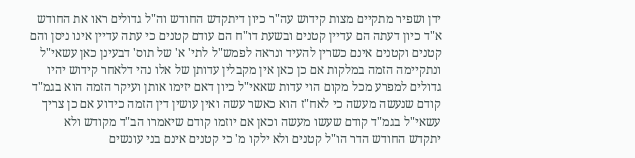ידן ושפיר מתקיים מצות קידוש עה"ר כיון דיתקדש החודש וה"ל גדולים ראו את החודש א"ד כיון דעתה הם עדיין קטנים ובשעת דו"ח הם עודם קטנים כי עתה עדיין אינו ניסן והם קטנים וקטנים אינם כשרין להעיד ונראה לפמש"ל לתי' א' של תוס' דבעינן כאן עשאי"ל ונתקיימה הזמה במלקות אם כן כאן אין מקבלין עדותן של אלו נהי דלאחר קידוש יהיו גדולים למפרע מכל מקום הוי עדות שאאי"ל כיון דאם יזימו אותן ועיקר הזמה הוא בגמ"ד קודם שנעשה מעשה כי לאח"ז הוא כאשר עשה ואין עושין דין הזמה כידוע אם כן צריך עשאי"ל בגמ"ד קודם שעשו מעשה וכאן אם יוזמו קודם שיאמרו הב"ד מקודש ולא יתקדש החודש הדר הו"ל קטנים ולא ילקו מ' כי קטנים אינם בני עונשים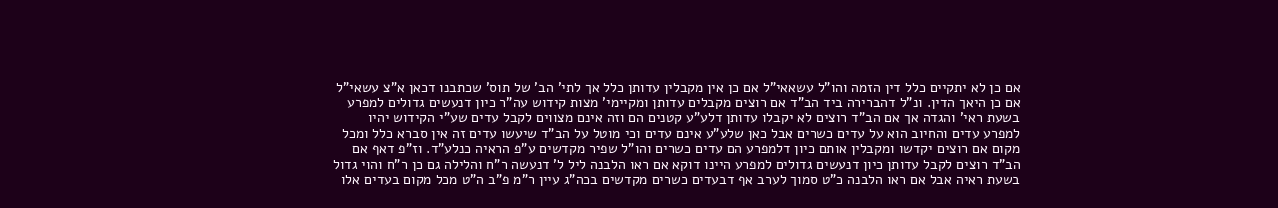אם כן לא יתקיים כלל דין הזמה והו"ל עשאאי"ל אם כן אין מקבלין עדותן כלל אך לתי' הב' של תוס' שכתבנו דכאן א"צ עשאי"ל אם כן היאך הדין. ונ"ל דהברירה ביד הב"ד אם רוצים מקבלים עדותן ומקיימי' מצות קידוש עה"ר כיון דנעשים גדולים למפרע בשעת ראי' והגדה אך אם הב"ד רוצים לא יקבלו עדותן דלע"ע קטנים הם וזה אינם מצווים לקבל עדים שע"י הקידוש יהיו למפרע עדים והחיוב הוא על עדים כשרים אבל כאן שלע"ע אינם עדים וכי מוטל על הב"ד שיעשו עדים זה אין סברא כלל ומכל מקום אם רוצים יקדשו ומקבלין אותם כיון דלמפרע הם עדים כשרים והו"ל שפיר מקדשים ע"פ הראיה כנלע"ד. וז"פ דאף אם הב"ד רוצים לקבל עדותן כיון דנעשים גדולים למפרע היינו דוקא אם ראו הלבנה ליל ל' דנעשה ר"ח והלילה גם כן ר"ח והוי גדול בשעת ראיה אבל אם ראו הלבנה כ"ט סמוך לערב אף דבעדים כשרים מקדשים בכה"ג עיין ר"מ פ"ב ה"ט מכל מקום בעדים אלו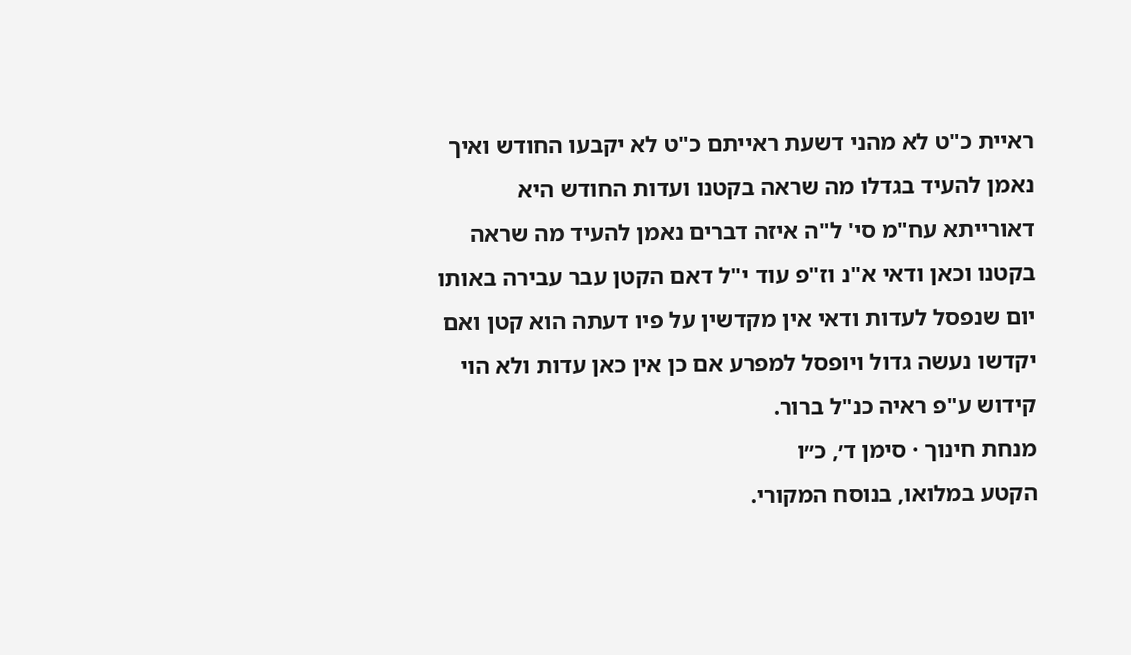ראיית כ"ט לא מהני דשעת ראייתם כ"ט לא יקבעו החודש ואיך נאמן להעיד בגדלו מה שראה בקטנו ועדות החודש היא דאורייתא עח"מ סי' ל"ה איזה דברים נאמן להעיד מה שראה בקטנו וכאן ודאי א"נ וז"פ עוד י"ל דאם הקטן עבר עבירה באותו יום שנפסל לעדות ודאי אין מקדשין על פיו דעתה הוא קטן ואם יקדשו נעשה גדול ויופסל למפרע אם כן אין כאן עדות ולא הוי קידוש ע"פ ראיה כנ"ל ברור.
מנחת חינוך · סימן ד׳, כ״ו
הקטע במלואו, בנוסח המקורי.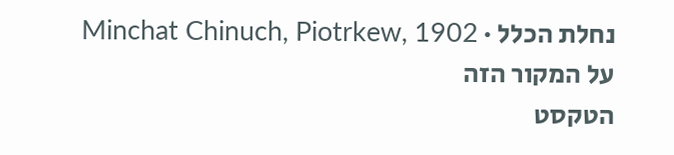נחלת הכלל · Minchat Chinuch, Piotrkew, 1902
על המקור הזה
הטקסט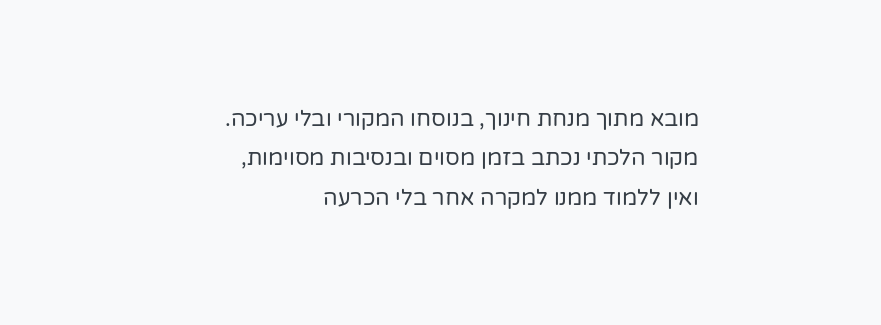מובא מתוך מנחת חינוך, בנוסחו המקורי ובלי עריכה. מקור הלכתי נכתב בזמן מסוים ובנסיבות מסוימות, ואין ללמוד ממנו למקרה אחר בלי הכרעה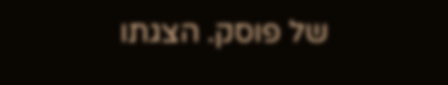של פוסק. הצגתו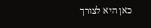כאן היא לצורך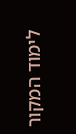לימוד המקור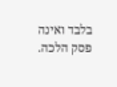בלבד ואינה פסק הלכה.